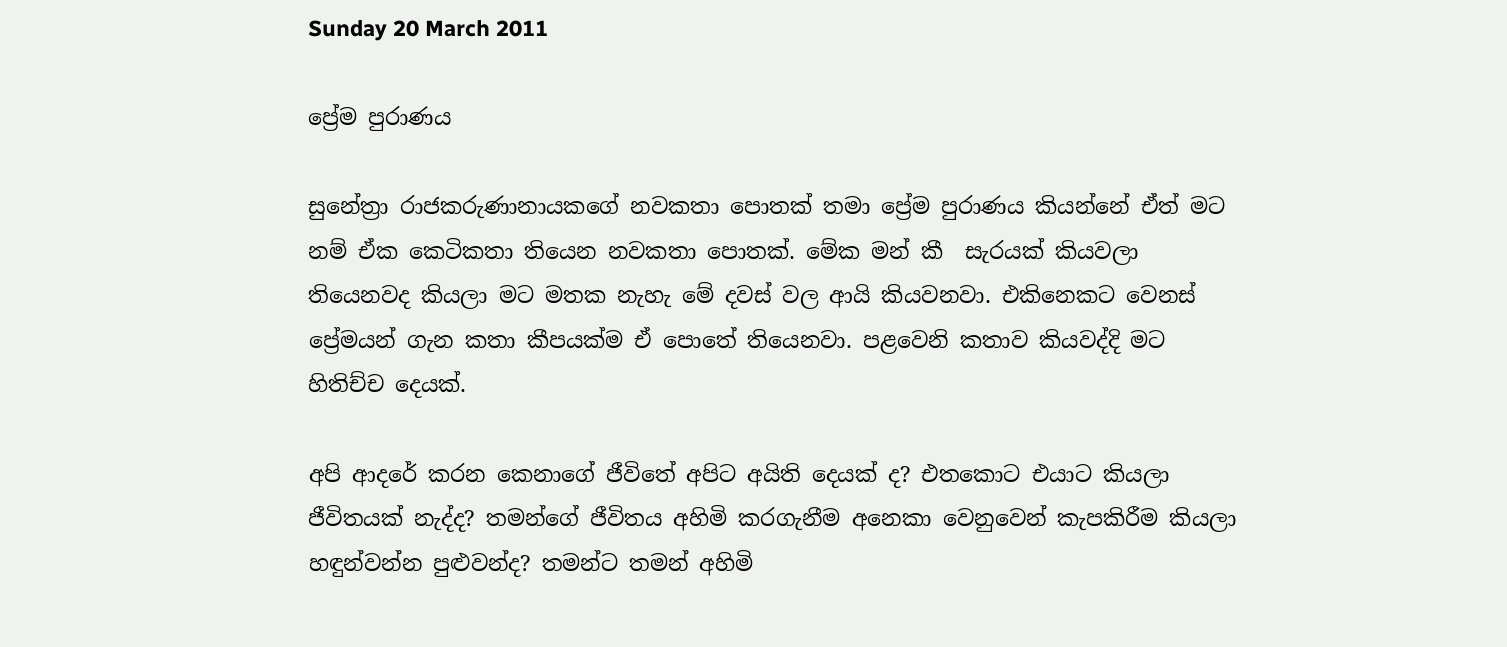Sunday 20 March 2011

ප්‍රේම පුරාණය

සුනේත්‍රා රාජකරුණානායකගේ නවකතා පොතක් තමා ප්‍රේම පුරාණය කියන්නේ ඒත් මට නම් ඒක කෙටිකතා තියෙන නවකතා පොතක්. මේක මන් කී  සැරයක් කියවලා තියෙනවද කියලා මට මතක නැහැ මේ දවස් වල ආයි කියවනවා. එකිනෙකට වෙනස් ප්‍රේමයන් ගැන කතා කීපයක්ම ඒ පොතේ තියෙනවා. පළවෙනි කතාව කියවද්දි මට හිතිච්ච දෙයක්.

අපි ආදරේ කරන කෙනාගේ ජීවිතේ අපිට අයිති දෙයක් ද? එතකොට එයාට කියලා ජීවිතයක් නැද්ද? තමන්ගේ ජීවිතය අහිමි කරගැනීම අනෙකා වෙනුවෙන් කැපකිරීම කියලා හඳුන්වන්න පුළුවන්ද? තමන්ට තමන් අහිමි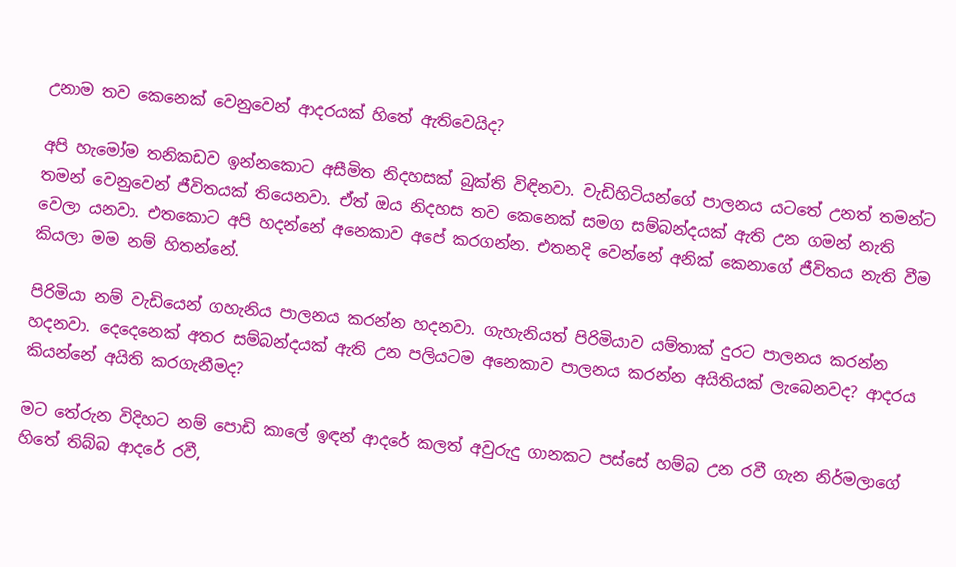උනාම තව කෙනෙක් වෙනුවෙන් ආදරයක් හිතේ ඇතිවෙයිද?

අපි හැමෝම තනිකඩව ඉන්නකොට අසීමිත නිදහසක් බුක්ති විඳිනවා. වැඩිහිටියන්ගේ පාලනය යටතේ උනත් තමන්ට තමන් වෙනුවෙන් ජීවිතයක් තියෙනවා. ඒත් ඔය නිදහස තව කෙනෙක් සමග සම්බන්දයක් ඇති උන ගමන් නැති වෙලා යනවා. එතකොට අපි හදන්නේ අනෙකාව අපේ කරගන්න. එතනදි වෙන්නේ අනික් කෙනාගේ ජීවිතය නැති වීම කියලා මම නම් හිතන්නේ.

පිරිමියා නම් වැඩියෙන් ගහැනිය පාලනය කරන්න හදනවා. ගැහැනියත් පිරිමියාව යම්තාක් දුරට පාලනය කරන්න හදනවා. දෙදෙනෙක් අතර සම්බන්දයක් ඇති උන පලියටම අනෙකාව පාලනය කරන්න අයිතියක් ලැබෙනවද? ආදරය කියන්නේ අයිති කරගැනීමද?

මට තේරුන විදිහට නම් පොඩි කාලේ ඉඳන් ආදරේ කලත් අවුරුදු ගානකට පස්සේ හම්බ උන රවී ගැන නිර්මලාගේ හිතේ තිබ්බ ආදරේ රවී,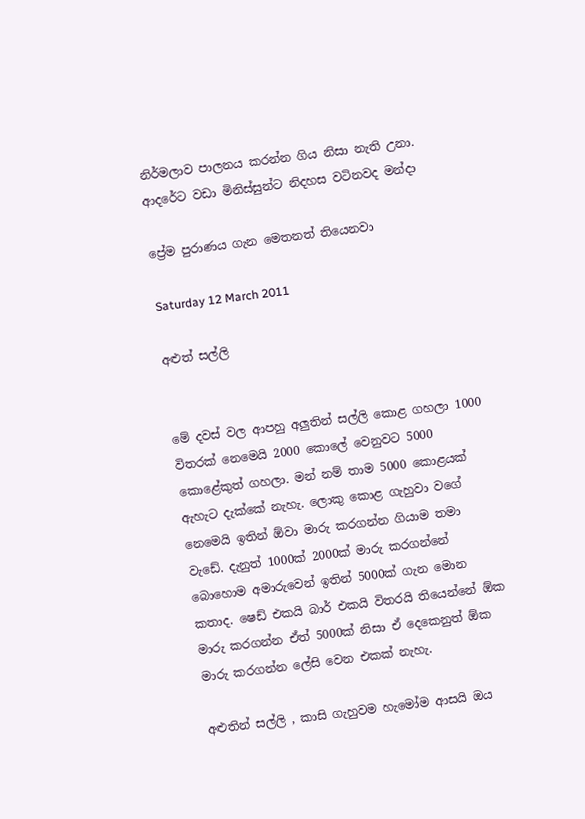නිර්මලාව පාලනය කරන්න ගිය නිසා නැති උනා. ආදරේට වඩා මිනිස්සුන්ට නිදහස වටිනවද මන්දා

ප්‍රේම පුරාණය ගැන මෙතනත් තියෙනවා

Saturday 12 March 2011

අළුත් සල්ලි


මේ දවස් වල ආපහු අලුතින් සල්ලි කොළ ගහලා 1000 විතරක් නෙමෙයි 2000 කොලේ වෙනුවට 5000 කොළේකුත් ගහලා. මන් නම් තාම 5000 කොළයක් ඇහැට දැක්කේ නැහැ. ලොකු කොළ ගැහුවා වගේ නෙමෙයි ඉතින් ඕවා මාරු කරගන්න ගියාම තමා වැඩේ. දැනුත් 1000ක් 2000ක් මාරු කරගන්නේ බොහොම අමාරුවෙන් ඉතින් 5000ක් ගැන මොන කතාද. ෂෙඩ් එකයි බාර් එකයි විතරයි තියෙන්නේ ඕක මාරු කරගන්න ඒත් 5000ක් නිසා ඒ දෙකෙනුත් ඕක මාරු කරගන්න ලේසි වෙන එකක් නැහැ.

අළුතින් සල්ලි , කාසි ගැහුවම හැමෝම ආසයි ඔය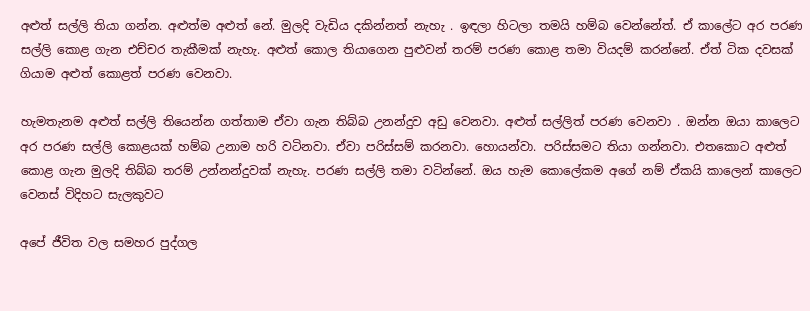අළුත් සල්ලි තියා ගන්න. අළුත්ම අළුත් නේ. මුලදි වැඩිය දකින්නත් නැහැ . ඉඳලා හිටලා තමයි හම්බ වෙන්නේත්. ඒ කාලේට අර පරණ සල්ලි කොළ ගැන එච්චර තැකීමක් නැහැ. අළුත් කොල තියාගෙන පුළුවන් තරම් පරණ කොළ තමා වියදම් කරන්නේ. ඒත් ටික දවසක් ගියාම අළුත් කොළත් පරණ වෙනවා.

හැමතැනම අළුත් සල්ලි තියෙන්න ගත්තාම ඒවා ගැන තිබ්බ උනන්දුව අඩු වෙනවා. අළුත් සල්ලිත් පරණ වෙනවා . ඔන්න ඔයා කාලෙට අර පරණ සල්ලි කොළයක් හම්බ උනාම හරි වටිනවා. ඒවා පරිස්සම් කරනවා. හොයන්වා. පරිස්සමට තියා ගන්නවා. එතකොට අළුත් කොළ ගැන මුලදි තිබ්බ තරම් උන්නන්දුවක් නැහැ. පරණ සල්ලි තමා වටින්නේ. ඔය හැම කොලේකම අගේ නම් ඒකයි කාලෙන් කාලෙට වෙනස් විදිහට සැලකුවට

අපේ ජීවිත වල සමහර පුද්ගල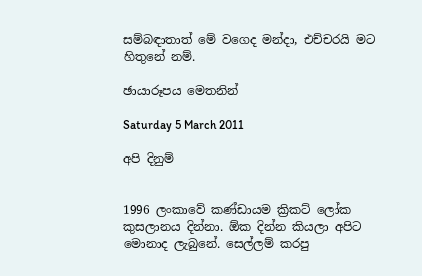සම්බඳාතාත් මේ වගෙද මන්දා, එච්චරයි මට හිතුනේ නම්.

ඡායාරූපය මෙතනින්

Saturday 5 March 2011

අපි දිනුම්


1996 ලංකාවේ කණ්ඩායම ක්‍රිකට් ලෝක කුසලානය දින්නා. ඕක දින්න කියලා අපිට මොනාද ලැබුනේ. සෙල්ලම් කරපු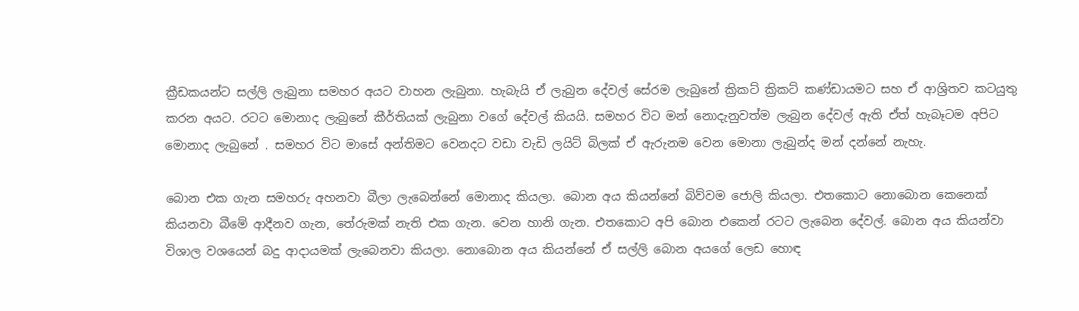ක්‍රීඩකයන්ට සල්ලි ලැබුනා සමහර අයට වාහන ලැබුනා. හැබැයි ඒ ලැබුන දේවල් සේරම ලැබුනේ ක්‍රිකට් ක්‍රිකට් කණ්ඩායමට සහ ඒ ආශ්‍රිතව කටයුතු කරන අයට. රටට මොනාද ලැබුනේ කීර්තියක් ලැබුනා වගේ දේවල් කියයි. සමහර විට මන් නොදැනුවත්ම ලැබුන දේවල් ඇති ඒත් හැබෑටම අපිට මොනාද ලැබුනේ . සමහර විට මාසේ අන්තිමට වෙනදට වඩා වැඩි ලයිට් බිලක් ඒ ඇරුනම වෙන මොනා ලැබුන්ද මන් දන්නේ නැහැ.

බොන එක ගැන සමහරු අහනවා බීලා ලැබෙන්නේ මොනාද කියලා. බොන අය කියන්නේ බිව්වම ජොලි කියලා. එතකොට නොබොන කෙනෙක් කියනවා බීමේ ආදීනව ගැන, තේරුමක් නැති එක ගැන. වෙන හානි ගැන. එතකොට අපි බොන එකෙන් රටට ලැබෙන දේවල්. බොන අය කියන්වා විශාල වශයෙන් බදු ආදායමක් ලැබෙනවා කියලා. නොබොන අය කියන්නේ ඒ සල්ලි බොන අයගේ ලෙඩ හොඳ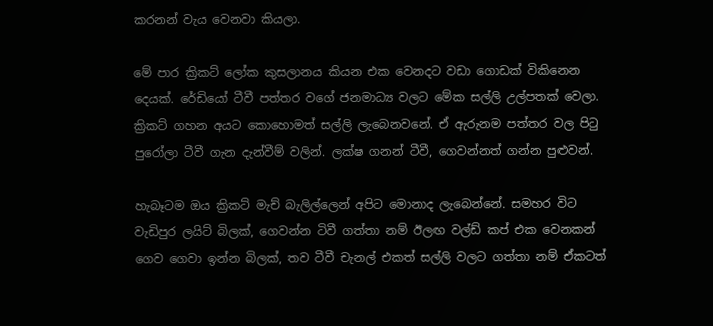කරනන් වැය වෙනවා කියලා.

මේ පාර ක්‍රිකට් ලෝක කුසලානය කියන එක වෙනදට වඩා ගොඩක් විකිනෙන දෙයක්. රේඩියෝ ටීවී පත්තර වගේ ජනමාධ්‍ය වලට මේක සල්ලි උල්පතක් වෙලා. ක්‍රිකට් ගහන අයට කොහොමත් සල්ලි ලැබෙනවනේ. ඒ ඇරුනම පත්තර වල පිටු පුරෝලා ටීවී ගැන දැන්වීම් වලින්. ලක්ෂ ගනන් ටීවී, ගෙවන්නත් ගන්න පුළුවන්.

හැබෑටම ඔය ක්‍රිකට් මැච් බැලිල්ලෙන් අපිට මොනාද ලැබෙන්නේ. සමහර විට වැඩිපුර ලයිට් බිලක්, ගෙවන්න ටිවී ගත්තා නම් ඊලඟ වල්ඩ් කප් එක වෙනකන් ගෙව ගෙවා ඉන්න බිලක්, තව ටීවී චැනල් එකත් සල්ලි වලට ගත්තා නම් ඒකටත්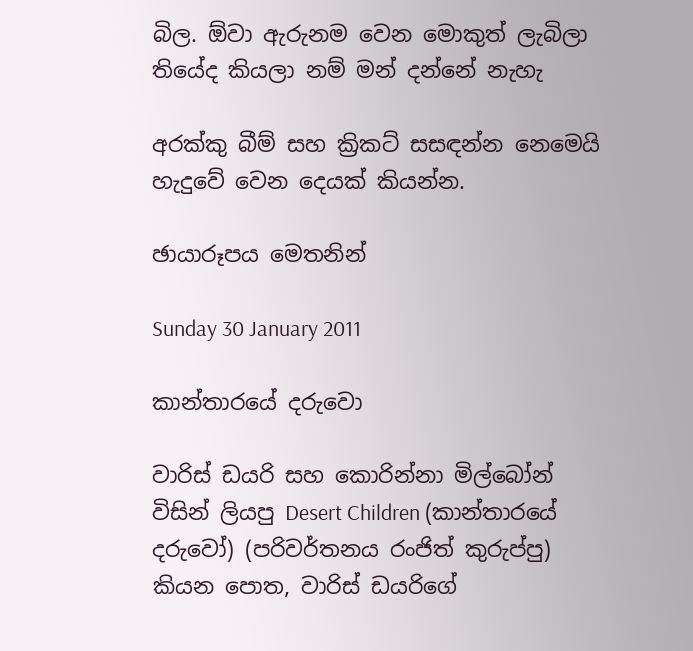බිල. ඕවා ඇරුනම වෙන මොකුත් ලැබිලා තියේද කියලා නම් මන් දන්නේ නැහැ

අරක්කු බීම් සහ ක්‍රිකට් සසඳන්න නෙමෙයි හැදුවේ වෙන දෙයක් කියන්න.

ඡායාරූපය මෙතනින්

Sunday 30 January 2011

කාන්තාරයේ දරුවො

වාරිස් ඩයරි සහ කොරින්නා මිල්බෝන් විසින් ලියපු Desert Children (කාන්තාරයේ දරුවෝ) (පරිවර්තනය රංජිත් කුරුප්පු) කියන පොත, වාරිස් ඩයරිගේ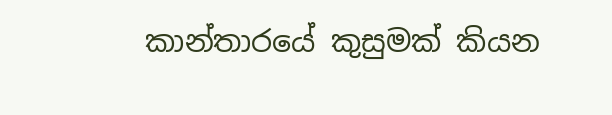කාන්තාරයේ කුසුමක් කියන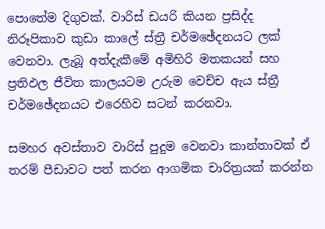පොතේම දිගුවක්. වාරිස් ඩයරි කියන ප්‍රසිද්ද නිරූපිකාව කුඩා කාලේ ස්ත්‍රී චර්මඡේදනයට ලක් වෙනවා. ලැබූ අත්දැකීමේ අමිහිරි මතකයන් සහ ප්‍රතිඵල ජීවිත කාලයටම උරුම වෙච්ච ඇය ස්ත්‍රී චර්මඡේදනයට එරෙහිව සටන් කරනවා.

සමහර අවස්තාව වාරිස් පුදුම වෙනවා කාන්තාවක් ඒ තරම් පීඩාවට පත් කරන ආගමික චාරිත්‍රයක් කරන්න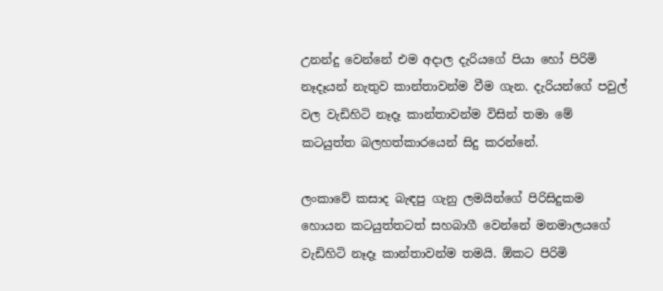උනන්දු වෙන්නේ එම අදාල දැරියගේ පියා හෝ පිරිමි නෑදෑයන් නැතුව කාන්තාවන්ම වීම ගැන. දැරියන්ගේ පවුල් වල වැඩිහිටි නෑදෑ කාන්තාවන්ම විසින් තමා මේ කටයුත්ත බලහත්කාරයෙන් සිදු කරන්නේ.

ලංකාවේ කසාද බැඳපු ගැනු ලමයින්ගේ පිරිසිදුකම හොයන කටයුත්තටත් සහබාගී වෙන්නේ මනමාලයගේ වැඩිහිටි නෑදෑ කාන්තාවන්ම තමයි. ඕකට පිරිමි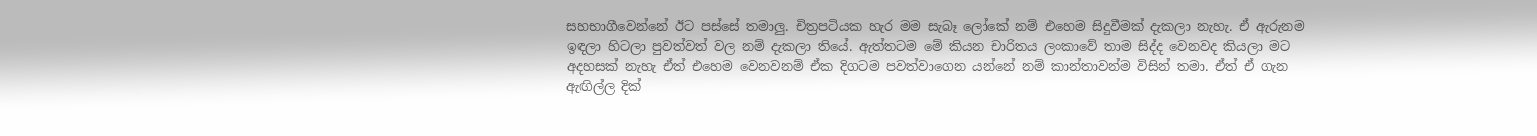සහභාගීවෙන්නේ ඊට පස්සේ තමාලු. චිත්‍රපටියක හැර මම සැබෑ ලෝකේ නම් එහෙම සිදුවීමක් දැකලා නැහැ. ඒ ඇරුනම ඉඳලා හිටලා පුවත්වත් වල නම් දැකලා තියේ. ඇත්තටම මේ කියන චාරිතය ලංකාවේ තාම සිද්ද වෙනවද කියලා මට අදහසක් නැහැ ඒත් එහෙම වෙනවනම් ඒක දිගටම පවත්වාගෙන යන්නේ නම් කාන්තාවන්ම විසින් තමා. ඒත් ඒ ගැන ඇඟිල්ල දික්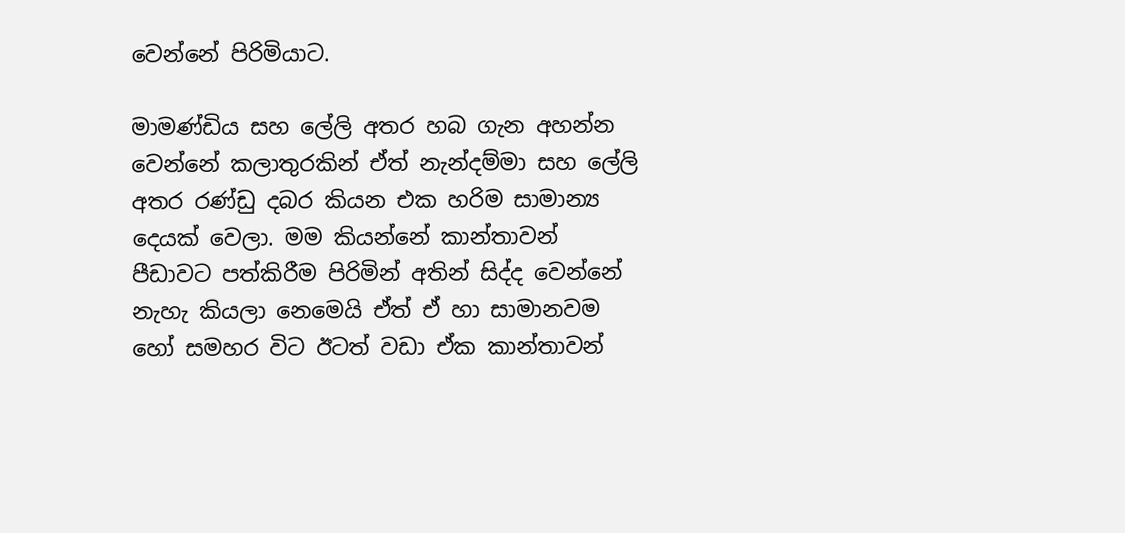වෙන්නේ පිරිමියාට.

මාමණ්ඩිය සහ ලේලි අතර හබ ගැන අහන්න වෙන්නේ කලාතුරකින් ඒත් නැන්දම්මා සහ ලේලි අතර රණ්ඩු දබර කියන එක හරිම සාමාන්‍ය දෙයක් වෙලා. මම කියන්නේ කාන්තාවන් පීඩාවට පත්කිරීම පිරිමින් අතින් සිද්ද වෙන්නේ නැහැ කියලා නෙමෙයි ඒත් ඒ හා සාමානවම හෝ සමහර විට ඊටත් වඩා ඒක කාන්තාවන්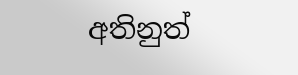අතිනුත්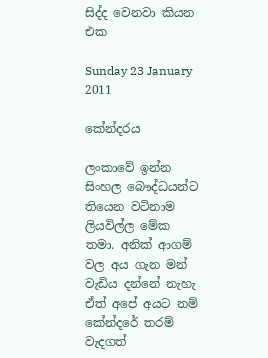සිද්ද වෙනවා කියන එක

Sunday 23 January 2011

කේන්දරය

ලංකාවේ ඉන්න සිංහල බෞද්ධයන්ට තියෙන වටිනාම ලියවිල්ල මේක තමා. අනික් ආගම් වල අය ගැන මන් වැඩිය දන්නේ නැහැ ඒත් අපේ අයට නම් කේන්දරේ තරම් වැදගත්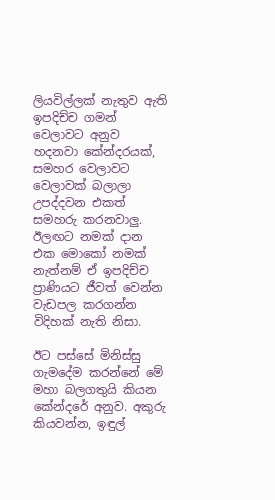ලියවිල්ලක් නැතුව ඇති ඉපදිච්ච ගමන් වෙලාවට අනුව හදනවා කේන්දරයක්, සමහර වෙලාවට වෙලාවක් බලාලා උපද්දවන එකත් සමහරු කරනවාලු. ඊලඟට නමක් දාන එක මොකෝ නමක් නැත්නම් ඒ ඉපදිච්ච ප්‍රාණියට ජීවත් වෙන්න වැඩපල කරගන්න විදිහක් නැති නිසා.

ඊට පස්සේ මිනිස්සු ගැමදේම කරන්නේ මේ මහා බලගතුයි කියන කේන්දරේ අනුව. අකුරු කියවන්න, ඉඳුල්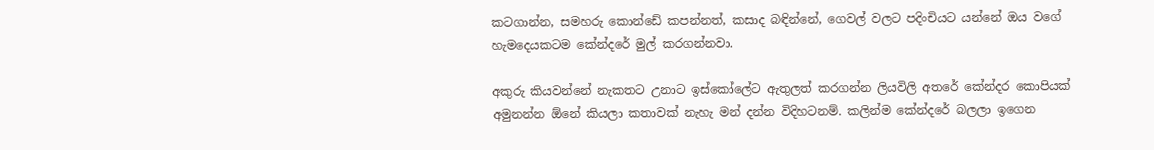කටගාන්න, සමහරු කොන්ඩේ කපන්නත්, කසාද බඳින්නේ, ගෙවල් වලට පදිංචියට යන්නේ ඔය වගේ හැමදෙයකටම කේන්දරේ මුල් කරගන්නවා.

අකුරු කියවන්නේ නැකතට උනාට ඉස්කෝලේට ඇතුලත් කරගන්න ලියවිලි අතරේ කේන්දර කොපියක් අමුනන්න ඕනේ කියලා කතාවක් නැහැ මන් දන්න විදිහටනම්. කලින්ම කේන්දරේ බලලා ඉගෙන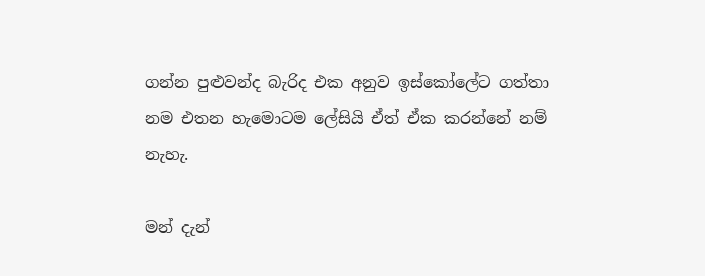ගන්න පුළුවන්ද බැරිද එක අනුව ඉස්කෝලේට ගත්තා නම එතන හැමොටම ලේසියි ඒත් ඒක කරන්නේ නම් නැහැ.

මන් දැන්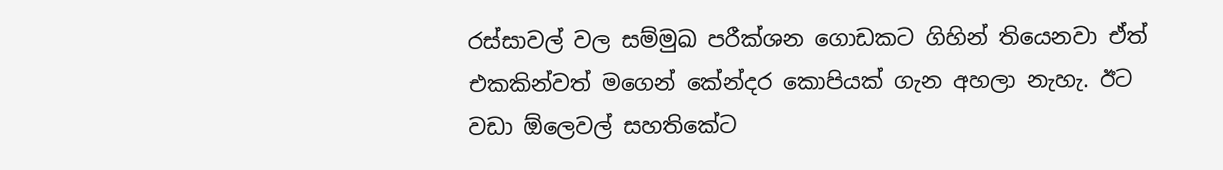රස්සාවල් වල සම්මුඛ පරීක්ශන ගොඩකට ගිහින් තියෙනවා ඒත් එකකින්වත් මගෙන් කේන්දර කොපියක් ගැන අහලා නැහැ. ඊට වඩා ඕලෙවල් සහතිකේට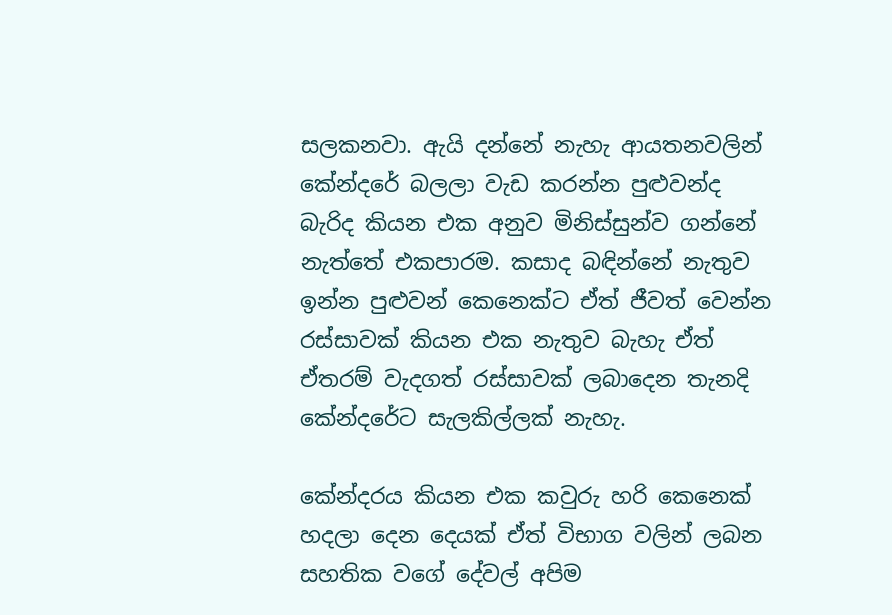සලකනවා. ඇයි දන්නේ නැහැ ආයතනවලින් කේන්දරේ බලලා වැඩ කරන්න පුළුවන්ද බැරිද කියන එක අනුව මිනිස්සුන්ව ගන්නේ නැත්තේ එකපාරම. කසාද බඳින්නේ නැතුව ඉන්න පුළුවන් කෙනෙක්ට ඒත් ජීවත් වෙන්න රස්සාවක් කියන එක නැතුව බැහැ ඒත් ඒතරම් වැදගත් රස්සාවක් ලබාදෙන තැනදි කේන්දරේට සැලකිල්ලක් නැහැ.

කේන්දරය කියන එක කවුරු හරි කෙනෙක් හදලා දෙන දෙයක් ඒත් විභාග වලින් ලබන සහතික වගේ දේවල් අපිම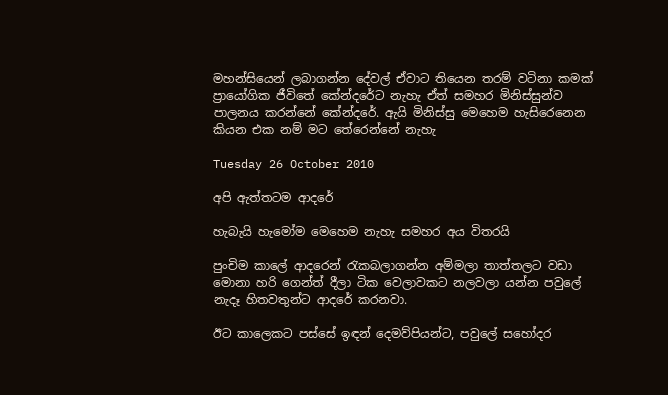මහන්සියෙන් ලබාගන්න දේවල් ඒවාට තියෙන තරම් වටිනා කමක් ප්‍රායෝගික ජීවිතේ කේන්දරේට නැහැ ඒත් සමහර මිනිස්සුන්ව පාලනය කරන්නේ කේන්දරේ. ඇයි මිනිස්සු මෙහෙම හැසිරෙනෙන කියන එක නම් මට තේරෙන්නේ නැහැ

Tuesday 26 October 2010

අපි ඇත්තටම ආදරේ

හැබැයි හැමෝම මෙහෙම නැහැ සමහර අය විතරයි

පුංචිම කාලේ ආදරෙන් රැකබලාගන්න අම්මලා තාත්තලට වඩා මොනා හරි ගෙන්ත් දීලා ටික වෙලාවකට නලවලා යන්න පවුලේ නැදෑ හිතවතුන්ට ආදරේ කරනවා.

ඊට කාලෙකට පස්සේ ඉඳන් දෙමව්පියන්ට, පවුලේ සහෝදර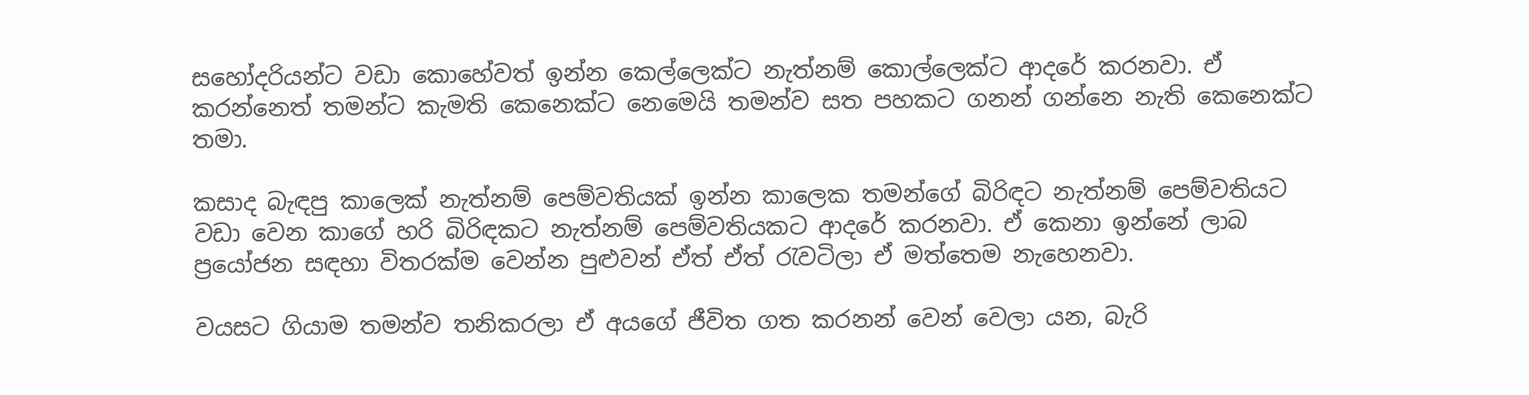සහෝදරියන්ට වඩා කොහේවත් ඉන්න කෙල්ලෙක්ට නැත්නම් කොල්ලෙක්ට ආදරේ කරනවා. ඒ කරන්නෙත් තමන්ට කැමති කෙනෙක්ට නෙමෙයි තමන්ව සත පහකට ගනන් ගන්නෙ නැති කෙනෙක්ට තමා.

කසාද බැඳපු කාලෙක් නැත්නම් පෙම්වතියක් ඉන්න කාලෙක තමන්ගේ බිරිඳට නැත්නම් පෙම්වතියට වඩා වෙන කාගේ හරි බිරිඳකට නැත්නම් පෙම්වතියකට ආදරේ කරනවා. ඒ කෙනා ඉන්නේ ලාබ ප්‍රයෝජන සඳහා විතරක්ම වෙන්න පුළුවන් ඒත් ඒත් රැවටිලා ඒ මත්තෙම නැහෙනවා.

වයසට ගියාම තමන්ව තනිකරලා ඒ අයගේ ජීවිත ගත කරනන් වෙන් වෙලා යන, බැරි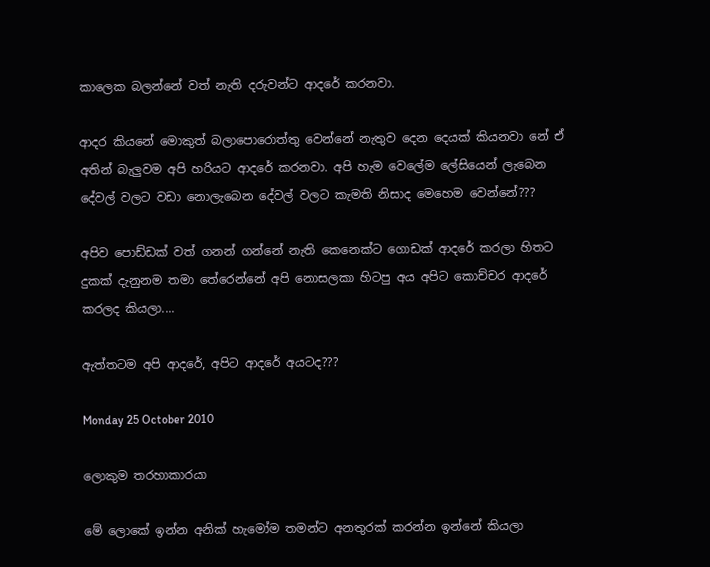කාලෙක බලන්නේ වත් නැති දරුවන්ට ආදරේ කරනවා.

ආදර කියනේ මොකුත් බලාපොරොත්තු වෙන්නේ නැතුව දෙන දෙයක් කියනවා නේ ඒ අතින් බැලුවම අපි හරියට ආදරේ කරනවා. අපි හැම වෙලේම ලේසියෙන් ලැබෙන දේවල් වලට වඩා නොලැබෙන දේවල් වලට කැමති නිසාද මෙහෙම වෙන්නේ???

අපිව පොඩ්ඩක් වත් ගනන් ගන්නේ නැති කෙනෙක්ට ගොඩක් ආදරේ කරලා හිතට දුකක් දැනුනම තමා තේරෙන්නේ අපි නොසලකා හිටපු අය අපිට කොච්චර ආදරේ කරලද කියලා....

ඇත්තටම අපි ආදරේ, අපිට ආදරේ අයටද???

Monday 25 October 2010

ලොකුම තරහාකාරයා

මේ ලොකේ ඉන්න අනික් හැමෝම තමන්ට අනතුරක් කරන්න ඉන්නේ කියලා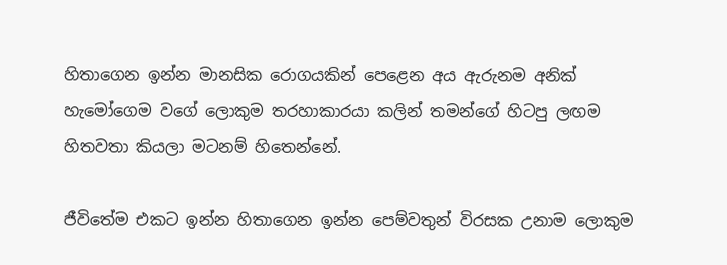හිතාගෙන ඉන්න මානසික රොගයකින් පෙළෙන අය ඇරුනම අනික් හැමෝගෙම වගේ ලොකුම තරහාකාරයා කලින් තමන්ගේ හිටපු ලඟම හිතවතා කියලා මටනම් හිතෙන්නේ.

ජීවිතේම එකට ඉන්න හිතාගෙන ඉන්න පෙම්වතුන් විරසක උනාම ලොකුම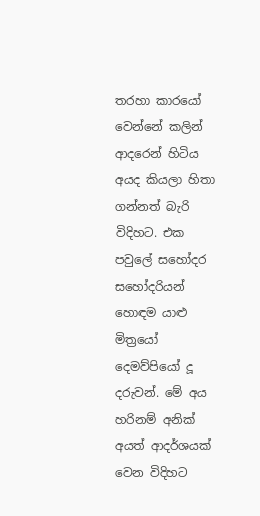තරහා කාරයෝ වෙන්නේ කලින් ආදරෙන් හිටිය අයද කියලා හිතා ගන්නත් බැරි විදිහට. එක පවුලේ සහෝදර සහෝදරියන් හොඳම යාළු මිත්‍රයෝ දෙමව්පියෝ දූ දරුවන්. මේ අය හරිනම් අනික් අයත් ආදර්ශයක් වෙන විදිහට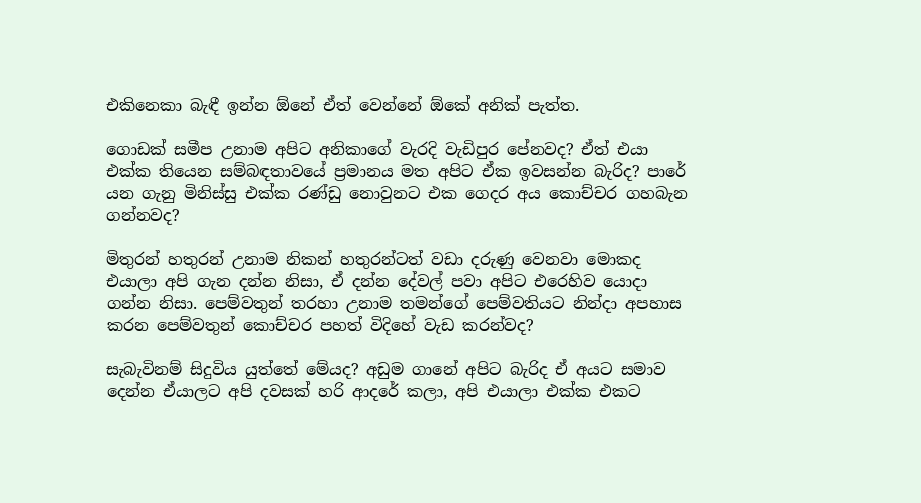එකිනෙකා බැඳී ඉන්න ඕනේ ඒත් වෙන්නේ ඕකේ අනික් පැත්ත.

ගොඩක් සමීප උනාම අපිට අනිකාගේ වැරදි වැඩිපුර පේනවද? ඒත් එයා එක්ක තියෙන සම්බඳතාවයේ ප්‍රමානය මත අපිට ඒක ඉවසන්න බැරිද? පාරේ යන ගැනු මිනිස්සු එක්ක රණ්ඩු නොවුනට එක ගෙදර අය කොච්චර ගහබැන ගන්නවද?

මිතුරන් හතුරන් උනාම නිකන් හතුරන්ටත් වඩා දරුණු වෙනවා මොකද එයාලා අපි ගැන දන්න නිසා, ඒ දන්න දේවල් පවා අපිට එරෙහිව යොදා ගන්න නිසා. පෙම්වතුන් තරහා උනාම තමන්ගේ පෙම්වතියට නින්දා අපහාස කරන පෙම්වතුන් කොච්චර පහත් විදිහේ වැඩ කරන්වද?

සැබැවිනම් සිදුවිය යුත්තේ මේයද? අඩුම ගානේ අපිට බැරිද ඒ අයට සමාව දෙන්න ඒයාලට අපි දවසක් හරි ආදරේ කලා, අපි එයාලා එක්ක එකට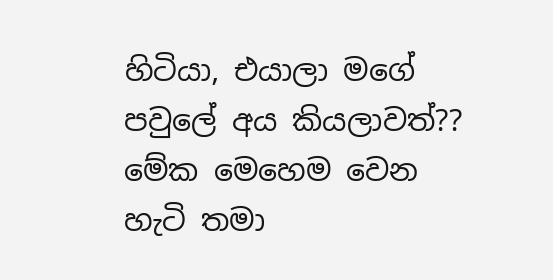හිටියා, එයාලා මගේ පවුලේ අය කියලාවත්?? මේක මෙහෙම වෙන හැටි තමා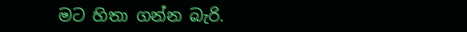මට හිතා ගන්න බැරි.